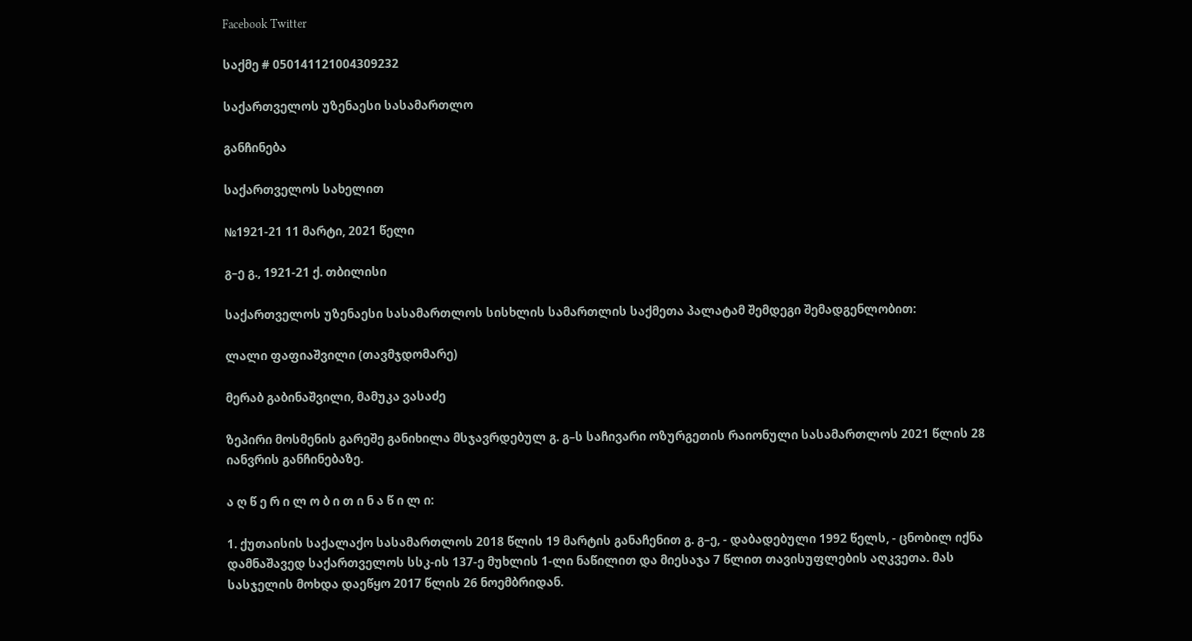Facebook Twitter

საქმე # 050141121004309232

საქართველოს უზენაესი სასამართლო

განჩინება

საქართველოს სახელით

№1921-21 11 მარტი, 2021 წელი

გ–ე გ., 1921-21 ქ. თბილისი

საქართველოს უზენაესი სასამართლოს სისხლის სამართლის საქმეთა პალატამ შემდეგი შემადგენლობით:

ლალი ფაფიაშვილი (თავმჯდომარე)

მერაბ გაბინაშვილი, მამუკა ვასაძე

ზეპირი მოსმენის გარეშე განიხილა მსჯავრდებულ გ. გ–ს საჩივარი ოზურგეთის რაიონული სასამართლოს 2021 წლის 28 იანვრის განჩინებაზე.

ა ღ წ ე რ ი ლ ო ბ ი თ ი ნ ა წ ი ლ ი:

1. ქუთაისის საქალაქო სასამართლოს 2018 წლის 19 მარტის განაჩენით გ. გ–ე, - დაბადებული 1992 წელს, - ცნობილ იქნა დამნაშავედ საქართველოს სსკ-ის 137-ე მუხლის 1-ლი ნაწილით და მიესაჯა 7 წლით თავისუფლების აღკვეთა. მას სასჯელის მოხდა დაეწყო 2017 წლის 26 ნოემბრიდან.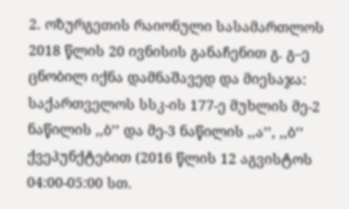2. ოზურგეთის რაიონული სასამართლოს 2018 წლის 20 ივნისის განაჩენით გ. გ–ე ცნობილ იქნა დამნაშავედ და მიესაჯა: საქართველოს სსკ-ის 177-ე მუხლის მე-2 ნაწილის ,,ბ’’ და მე-3 ნაწილის ,,ა’’, ,,ბ’’ ქვეპუნქტებით (2016 წლის 12 აგვისტოს 04:00-05:00 სთ.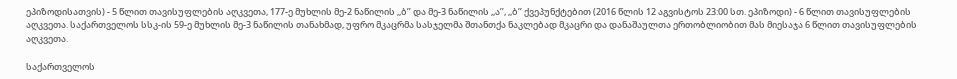ეპიზოდისათვის) - 5 წლით თავისუფლების აღკვეთა, 177-ე მუხლის მე-2 ნაწილის ,,ბ’’ და მე-3 ნაწილის ,,ა’’, ,,ბ’’ ქვეპუნქტებით (2016 წლის 12 აგვისტოს 23:00 სთ. ეპიზოდი) - 6 წლით თავისუფლების აღკვეთა. საქართველოს სსკ-ის 59-ე მუხლის მე-3 ნაწილის თანახმად, უფრო მკაცრმა სასჯელმა შთანთქა ნაკლებად მკაცრი და დანაშაულთა ერთობლიობით მას მიესაჯა 6 წლით თავისუფლების აღკვეთა.

საქართველოს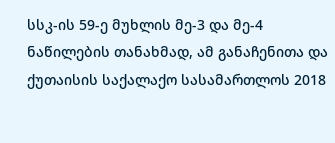სსკ-ის 59-ე მუხლის მე-3 და მე-4 ნაწილების თანახმად, ამ განაჩენითა და ქუთაისის საქალაქო სასამართლოს 2018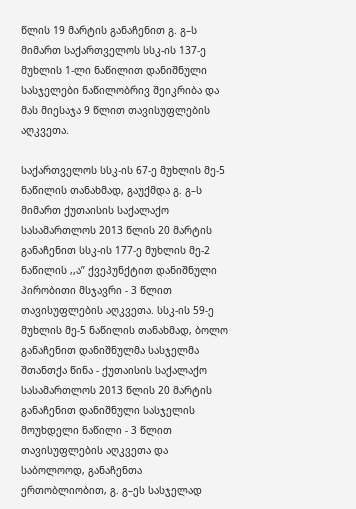წლის 19 მარტის განაჩენით გ. გ–ს მიმართ საქართველოს სსკ-ის 137-ე მუხლის 1-ლი ნაწილით დანიშნული სასჯელები ნაწილობრივ შეიკრიბა და მას მიესაჯა 9 წლით თავისუფლების აღკვეთა.

საქართველოს სსკ-ის 67-ე მუხლის მე-5 ნაწილის თანახმად, გაუქმდა გ. გ–ს მიმართ ქუთაისის საქალაქო სასამართლოს 2013 წლის 20 მარტის განაჩენით სსკ-ის 177-ე მუხლის მე-2 ნაწილის ,,ა’’ ქვეპუნქტით დანიშნული პირობითი მსჯავრი - 3 წლით თავისუფლების აღკვეთა. სსკ-ის 59-ე მუხლის მე-5 ნაწილის თანახმად, ბოლო განაჩენით დანიშნულმა სასჯელმა შთანთქა წინა - ქუთაისის საქალაქო სასამართლოს 2013 წლის 20 მარტის განაჩენით დანიშნული სასჯელის მოუხდელი ნაწილი - 3 წლით თავისუფლების აღკვეთა და საბოლოოდ, განაჩენთა ერთობლიობით, გ. გ–ეს სასჯელად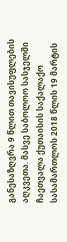განესაზღვრა 9 წლით თავისუფლების აღკვეთა. მასვე საბოლოო სასჯელში ჩაეთვალა ქუთაისის საქალაქო სასამართლოს 2018 წლის 19 მარტის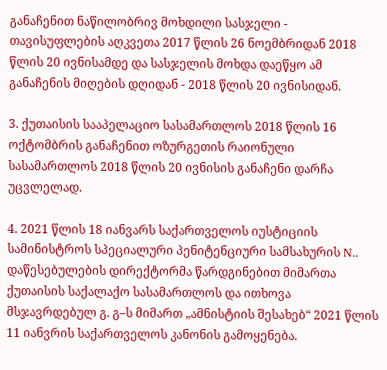განაჩენით ნაწილობრივ მოხდილი სასჯელი - თავისუფლების აღკვეთა 2017 წლის 26 ნოემბრიდან 2018 წლის 20 ივნისამდე და სასჯელის მოხდა დაეწყო ამ განაჩენის მიღების დღიდან - 2018 წლის 20 ივნისიდან.

3. ქუთაისის სააპელაციო სასამართლოს 2018 წლის 16 ოქტომბრის განაჩენით ოზურგეთის რაიონული სასამართლოს 2018 წლის 20 ივნისის განაჩენი დარჩა უცვლელად.

4. 2021 წლის 18 იანვარს საქართველოს იუსტიციის სამინისტროს სპეციალური პენიტენციური სამსახურის N.. დაწესებულების დირექტორმა წარდგინებით მიმართა ქუთაისის საქალაქო სასამართლოს და ითხოვა მსჯავრდებულ გ. გ–ს მიმართ „ამნისტიის შესახებ“ 2021 წლის 11 იანვრის საქართველოს კანონის გამოყენება.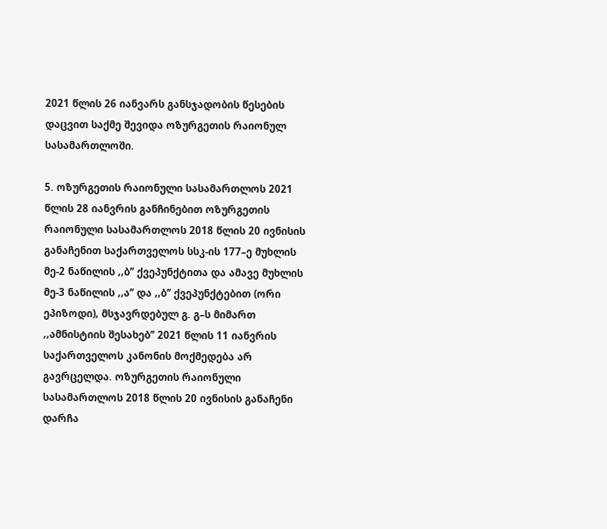2021 წლის 26 იანვარს განსჯადობის წესების დაცვით საქმე შევიდა ოზურგეთის რაიონულ სასამართლოში.

5. ოზურგეთის რაიონული სასამართლოს 2021 წლის 28 იანვრის განჩინებით ოზურგეთის რაიონული სასამართლოს 2018 წლის 20 ივნისის განაჩენით საქართველოს სსკ-ის 177–ე მუხლის მე-2 ნაწილის ,,ბ’’ ქვეპუნქტითა და ამავე მუხლის მე-3 ნაწილის ,,ა’’ და ,,ბ’’ ქვეპუნქტებით (ორი ეპიზოდი), მსჯავრდებულ გ. გ–ს მიმართ ,,ამნისტიის შესახებ’’ 2021 წლის 11 იანვრის საქართველოს კანონის მოქმედება არ გავრცელდა. ოზურგეთის რაიონული სასამართლოს 2018 წლის 20 ივნისის განაჩენი დარჩა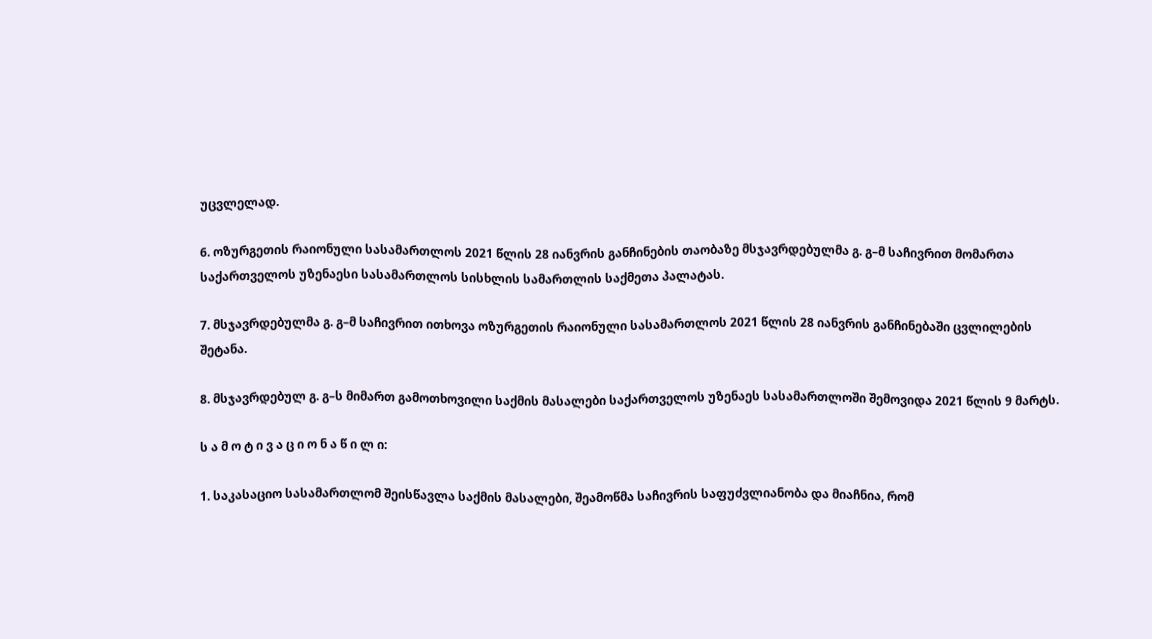უცვლელად.

6. ოზურგეთის რაიონული სასამართლოს 2021 წლის 28 იანვრის განჩინების თაობაზე მსჯავრდებულმა გ. გ–მ საჩივრით მომართა საქართველოს უზენაესი სასამართლოს სისხლის სამართლის საქმეთა პალატას.

7. მსჯავრდებულმა გ. გ–მ საჩივრით ითხოვა ოზურგეთის რაიონული სასამართლოს 2021 წლის 28 იანვრის განჩინებაში ცვლილების შეტანა.

8. მსჯავრდებულ გ. გ–ს მიმართ გამოთხოვილი საქმის მასალები საქართველოს უზენაეს სასამართლოში შემოვიდა 2021 წლის 9 მარტს.

ს ა მ ო ტ ი ვ ა ც ი ო ნ ა წ ი ლ ი:

1. საკასაციო სასამართლომ შეისწავლა საქმის მასალები, შეამოწმა საჩივრის საფუძვლიანობა და მიაჩნია, რომ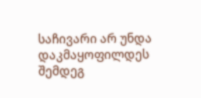საჩივარი არ უნდა დაკმაყოფილდეს შემდეგ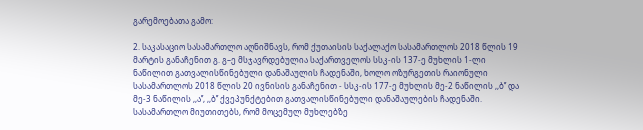გარემოებათა გამო:

2. საკასაციო სასამართლო აღნიშნავს, რომ ქუთაისის საქალაქო სასამართლოს 2018 წლის 19 მარტის განაჩენით გ. გ–ე მსჯავრდებულია საქართველოს სსკ-ის 137-ე მუხლის 1-ლი ნაწილით გათვალისწინებული დანაშაულის ჩადენაში, ხოლო ოზურგეთის რაიონული სასამართლოს 2018 წლის 20 ივნისის განაჩენით - სსკ-ის 177-ე მუხლის მე-2 ნაწილის ,,ბ’’ და მე-3 ნაწილის ,,ა’’, ,,ბ’’ ქვეპუნქტებით გათვალისწინებული დანაშაულების ჩადენაში. სასამართლო მიუთითებს, რომ მოცემულ მუხლებზე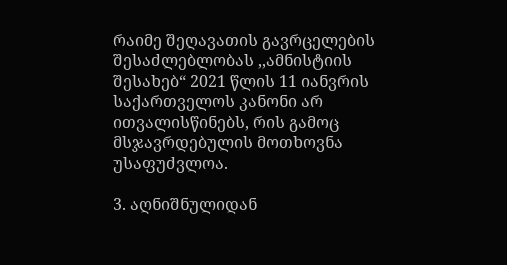რაიმე შეღავათის გავრცელების შესაძლებლობას ,,ამნისტიის შესახებ“ 2021 წლის 11 იანვრის საქართველოს კანონი არ ითვალისწინებს, რის გამოც მსჯავრდებულის მოთხოვნა უსაფუძვლოა.

3. აღნიშნულიდან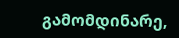გამომდინარე,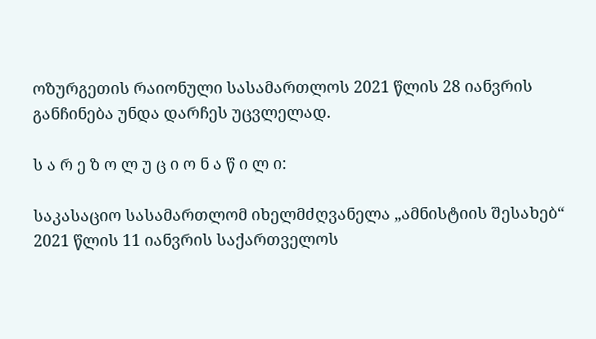ოზურგეთის რაიონული სასამართლოს 2021 წლის 28 იანვრის განჩინება უნდა დარჩეს უცვლელად.

ს ა რ ე ზ ო ლ უ ც ი ო ნ ა წ ი ლ ი:

საკასაციო სასამართლომ იხელმძღვანელა „ამნისტიის შესახებ“ 2021 წლის 11 იანვრის საქართველოს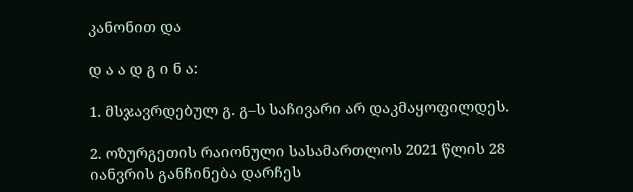კანონით და

დ ა ა დ გ ი ნ ა:

1. მსჯავრდებულ გ. გ–ს საჩივარი არ დაკმაყოფილდეს.

2. ოზურგეთის რაიონული სასამართლოს 2021 წლის 28 იანვრის განჩინება დარჩეს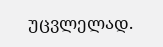უცვლელად.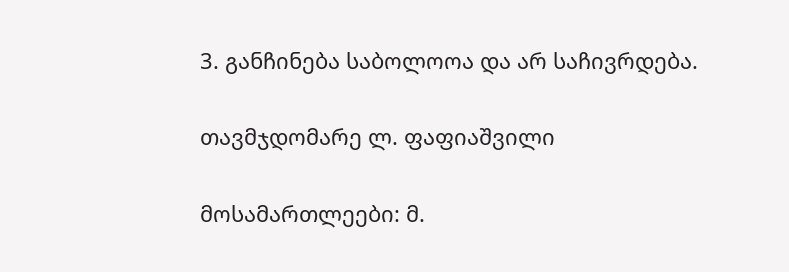3. განჩინება საბოლოოა და არ საჩივრდება.

თავმჯდომარე ლ. ფაფიაშვილი

მოსამართლეები: მ.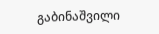გაბინაშვილი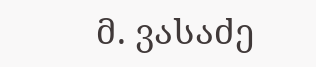მ. ვასაძე